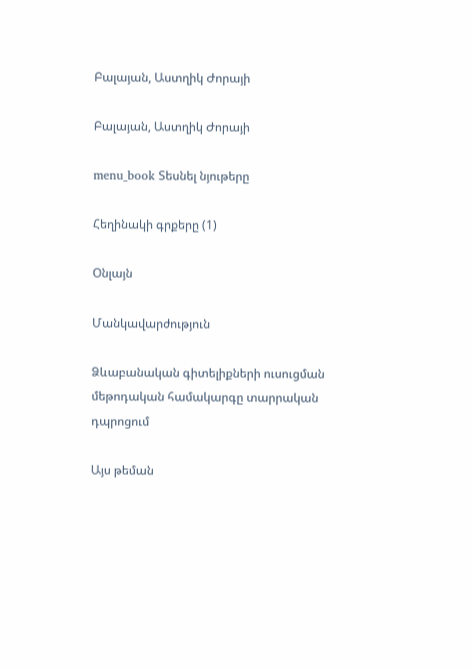Բալայան, Աստղիկ Ժորայի

Բալայան, Աստղիկ Ժորայի

menu_book Տեսնել նյութերը

Հեղինակի գրքերը (1)

Օնլայն

Մանկավարժություն

Ձևաբանական գիտելիքների ուսուցման մեթոդական համակարգը տարրական դպրոցում

Այս թեման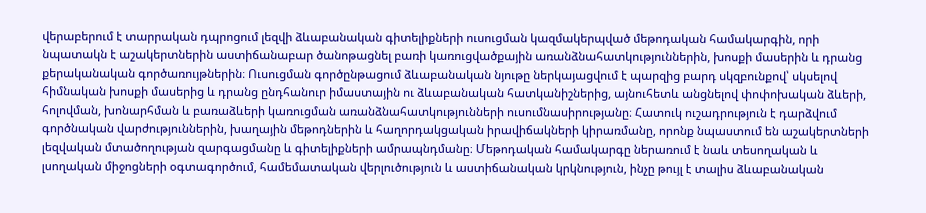վերաբերում է տարրական դպրոցում լեզվի ձևաբանական գիտելիքների ուսուցման կազմակերպված մեթոդական համակարգին, որի նպատակն է աշակերտներին աստիճանաբար ծանոթացնել բառի կառուցվածքային առանձնահատկություններին, խոսքի մասերին և դրանց քերականական գործառույթներին։ Ուսուցման գործընթացում ձևաբանական նյութը ներկայացվում է պարզից բարդ սկզբունքով՝ սկսելով հիմնական խոսքի մասերից և դրանց ընդհանուր իմաստային ու ձևաբանական հատկանիշներից, այնուհետև անցնելով փոփոխական ձևերի, հոլովման, խոնարհման և բառաձևերի կառուցման առանձնահատկությունների ուսումնասիրությանը։ Հատուկ ուշադրություն է դարձվում գործնական վարժություններին, խաղային մեթոդներին և հաղորդակցական իրավիճակների կիրառմանը, որոնք նպաստում են աշակերտների լեզվական մտածողության զարգացմանը և գիտելիքների ամրապնդմանը։ Մեթոդական համակարգը ներառում է նաև տեսողական և լսողական միջոցների օգտագործում, համեմատական վերլուծություն և աստիճանական կրկնություն, ինչը թույլ է տալիս ձևաբանական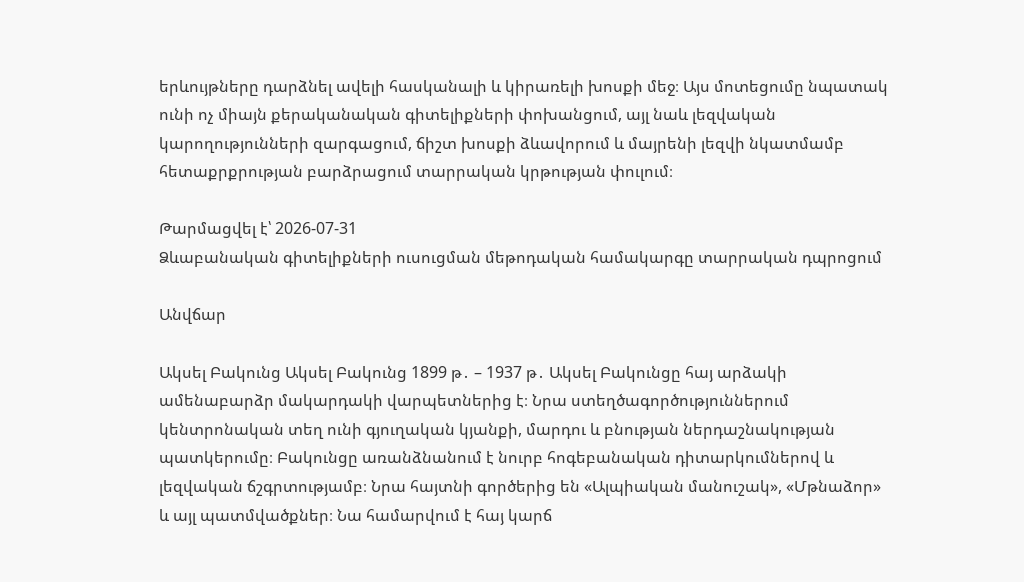երևույթները դարձնել ավելի հասկանալի և կիրառելի խոսքի մեջ։ Այս մոտեցումը նպատակ ունի ոչ միայն քերականական գիտելիքների փոխանցում, այլ նաև լեզվական կարողությունների զարգացում, ճիշտ խոսքի ձևավորում և մայրենի լեզվի նկատմամբ հետաքրքրության բարձրացում տարրական կրթության փուլում։

Թարմացվել է՝ 2026-07-31
Ձևաբանական գիտելիքների ուսուցման մեթոդական համակարգը տարրական դպրոցում

Անվճար

Ակսել Բակունց Ակսել Բակունց 1899 թ․ – 1937 թ․ Ակսել Բակունցը հայ արձակի ամենաբարձր մակարդակի վարպետներից է։ Նրա ստեղծագործություններում կենտրոնական տեղ ունի գյուղական կյանքի, մարդու և բնության ներդաշնակության պատկերումը։ Բակունցը առանձնանում է նուրբ հոգեբանական դիտարկումներով և լեզվական ճշգրտությամբ։ Նրա հայտնի գործերից են «Ալպիական մանուշակ», «Մթնաձոր» և այլ պատմվածքներ։ Նա համարվում է հայ կարճ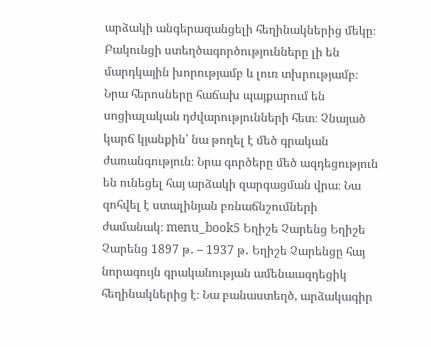արձակի անգերազանցելի հեղինակներից մեկը։ Բակունցի ստեղծագործությունները լի են մարդկային խորությամբ և լուռ տխրությամբ։ Նրա հերոսները հաճախ պայքարում են սոցիալական դժվարությունների հետ։ Չնայած կարճ կյանքին՝ նա թողել է մեծ գրական ժառանգություն։ Նրա գործերը մեծ ազդեցություն են ունեցել հայ արձակի զարգացման վրա։ Նա զոհվել է ստալինյան բռնաճնշումների ժամանակ։ menu_book5 Եղիշե Չարենց Եղիշե Չարենց 1897 թ․ – 1937 թ․ Եղիշե Չարենցը հայ նորագույն գրականության ամենաազդեցիկ հեղինակներից է։ Նա բանաստեղծ, արձակագիր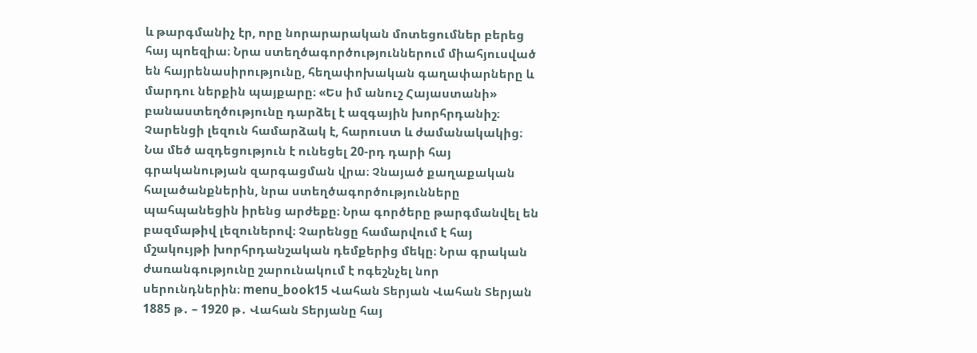և թարգմանիչ էր, որը նորարարական մոտեցումներ բերեց հայ պոեզիա։ Նրա ստեղծագործություններում միահյուսված են հայրենասիրությունը, հեղափոխական գաղափարները և մարդու ներքին պայքարը։ «Ես իմ անուշ Հայաստանի» բանաստեղծությունը դարձել է ազգային խորհրդանիշ։ Չարենցի լեզուն համարձակ է, հարուստ և ժամանակակից։ Նա մեծ ազդեցություն է ունեցել 20-րդ դարի հայ գրականության զարգացման վրա։ Չնայած քաղաքական հալածանքներին, նրա ստեղծագործությունները պահպանեցին իրենց արժեքը։ Նրա գործերը թարգմանվել են բազմաթիվ լեզուներով։ Չարենցը համարվում է հայ մշակույթի խորհրդանշական դեմքերից մեկը։ Նրա գրական ժառանգությունը շարունակում է ոգեշնչել նոր սերունդներին։ menu_book15 Վահան Տերյան Վահան Տերյան 1885 թ․ – 1920 թ․ Վահան Տերյանը հայ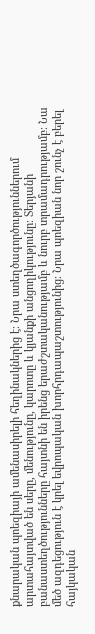քնարական պոեզիայի ամենասիրելի հեղինակներից է։ Նրա ստեղծագործություններում արտահայտված են սերը, մենությունը, կարոտը և կյանքի անցողիկությունը։ Տերյանի բանաստեղծությունները հայտնի են իրենց երաժշտականությամբ և նուրբ տրամադրությամբ։ Նա մեծ ազդեցություն է կրել եվրոպական խորհրդապաշտությունից։ Նրա պոեզիան նոր շունչ է բերել հայկական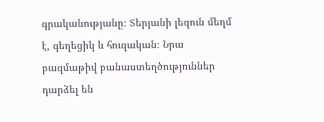գրականությանը։ Տերյանի լեզուն մեղմ է, գեղեցիկ և հուզական։ Նրա բազմաթիվ բանաստեղծություններ դարձել են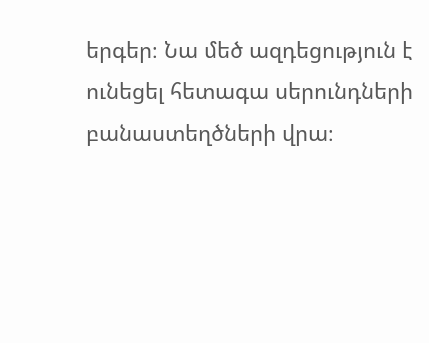երգեր։ Նա մեծ ազդեցություն է ունեցել հետագա սերունդների բանաստեղծների վրա։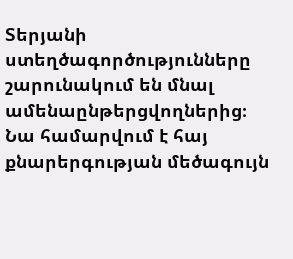Տերյանի ստեղծագործությունները շարունակում են մնալ ամենաընթերցվողներից։ Նա համարվում է հայ քնարերգության մեծագույն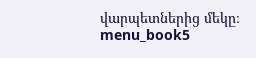վարպետներից մեկը։ menu_book5